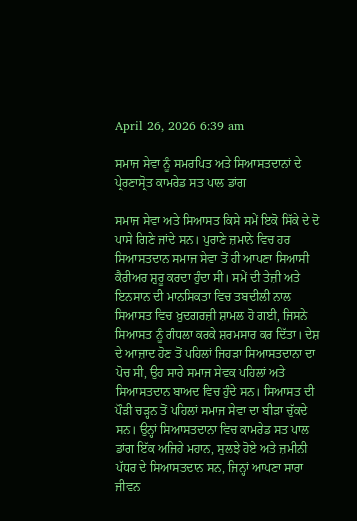April 26, 2026 6:39 am

ਸਮਾਜ ਸੇਵਾ ਨੂੰ ਸਮਰਪਿਤ ਅਤੇ ਸਿਆਸਤਦਾਨਾਂ ਦੇ ਪ੍ਰੇਰਣਾਸ੍ਰੋਤ ਕਾਮਰੇਡ ਸਤ ਪਾਲ ਡਾਂਗ

ਸਮਾਜ ਸੇਵਾ ਅਤੇ ਸਿਆਸਤ ਕਿਸੇ ਸਮੇਂ ਇਕੋ ਸਿੱਕੇ ਦੇ ਦੋ ਪਾਸੇ ਗਿਣੇ ਜਾਂਦੇ ਸਨ। ਪੁਰਾਣੇ ਜ਼ਮਾਨੇ ਵਿਚ ਹਰ ਸਿਆਸਤਦਾਨ ਸਮਾਜ ਸੇਵਾ ਤੋਂ ਹੀ ਆਪਣਾ ਸਿਆਸੀ ਕੈਰੀਅਰ ਸ਼ੁਰੂ ਕਰਦਾ ਹੁੰਦਾ ਸੀ। ਸਮੇਂ ਦੀ ਤੇਜ਼ੀ ਅਤੇ ਇਨਸਾਨ ਦੀ ਮਾਨਸਿਕਤਾ ਵਿਚ ਤਬਦੀਲੀ ਨਾਲ ਸਿਆਸਤ ਵਿਚ ਖ਼ੁਦਗਰਜ਼ੀ ਸ਼ਾਮਲ ਹੋ ਗਈ, ਜਿਸਨੇ ਸਿਆਸਤ ਨੂੰ ਗੰਧਲਾ ਕਰਕੇ ਸ਼ਰਮਸਾਰ ਕਰ ਦਿੱਤਾ। ਦੇਸ਼ ਦੇ ਆਜ਼ਾਦ ਹੋਣ ਤੋਂ ਪਹਿਲਾਂ ਜਿਹੜਾ ਸਿਆਸਤਦਾਨਾ ਦਾ ਪੋਚ ਸੀ, ਉਹ ਸਾਰੇ ਸਮਾਜ ਸੇਵਕ ਪਹਿਲਾਂ ਅਤੇ ਸਿਆਸਤਦਾਨ ਬਾਅਦ ਵਿਚ ਹੁੰਦੇ ਸਨ। ਸਿਆਸਤ ਦੀ ਪੌੜੀ ਚੜ੍ਹਨ ਤੋਂ ਪਹਿਲਾਂ ਸਮਾਜ ਸੇਵਾ ਦਾ ਬੀੜਾ ਚੁੱਕਦੇ ਸਨ। ਉਨ੍ਹਾਂ ਸਿਆਸਤਦਾਨਾ ਵਿਚ ਕਾਮਰੇਡ ਸਤ ਪਾਲ ਡਾਂਗ ਇੱਕ ਅਜਿਹੇ ਮਹਾਨ, ਸੁਲਝੇ ਹੋਏ ਅਤੇ ਜ਼ਮੀਨੀ ਪੱਧਰ ਦੇ ਸਿਆਸਤਦਾਨ ਸਨ, ਜਿਨ੍ਹਾਂ ਆਪਣਾ ਸਾਰਾ ਜੀਵਨ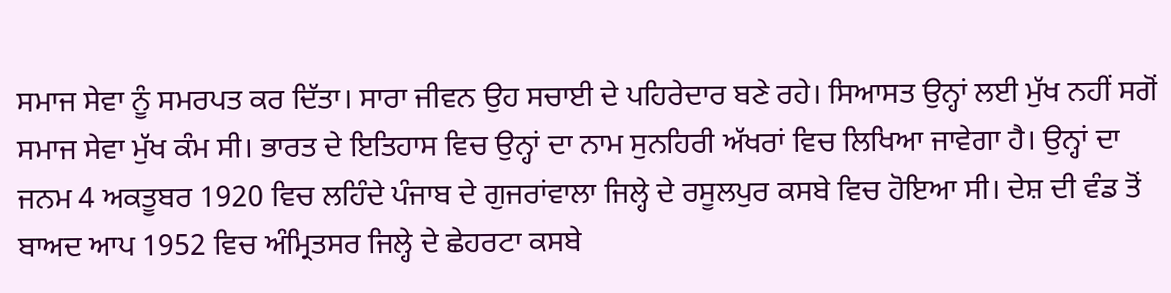ਸਮਾਜ ਸੇਵਾ ਨੂੰ ਸਮਰਪਤ ਕਰ ਦਿੱਤਾ। ਸਾਰਾ ਜੀਵਨ ਉਹ ਸਚਾਈ ਦੇ ਪਹਿਰੇਦਾਰ ਬਣੇ ਰਹੇ। ਸਿਆਸਤ ਉਨ੍ਹਾਂ ਲਈ ਮੁੱਖ ਨਹੀਂ ਸਗੋਂ ਸਮਾਜ ਸੇਵਾ ਮੁੱਖ ਕੰਮ ਸੀ। ਭਾਰਤ ਦੇ ਇਤਿਹਾਸ ਵਿਚ ਉਨ੍ਹਾਂ ਦਾ ਨਾਮ ਸੁਨਹਿਰੀ ਅੱਖਰਾਂ ਵਿਚ ਲਿਖਿਆ ਜਾਵੇਗਾ ਹੈ। ਉਨ੍ਹਾਂ ਦਾ ਜਨਮ 4 ਅਕਤੂਬਰ 1920 ਵਿਚ ਲਹਿੰਦੇ ਪੰਜਾਬ ਦੇ ਗੁਜਰਾਂਵਾਲਾ ਜਿਲ੍ਹੇ ਦੇ ਰਸੂਲਪੁਰ ਕਸਬੇ ਵਿਚ ਹੋਇਆ ਸੀ। ਦੇਸ਼ ਦੀ ਵੰਡ ਤੋਂ ਬਾਅਦ ਆਪ 1952 ਵਿਚ ਅੰਮ੍ਰਿਤਸਰ ਜਿਲ੍ਹੇ ਦੇ ਛੇਹਰਟਾ ਕਸਬੇ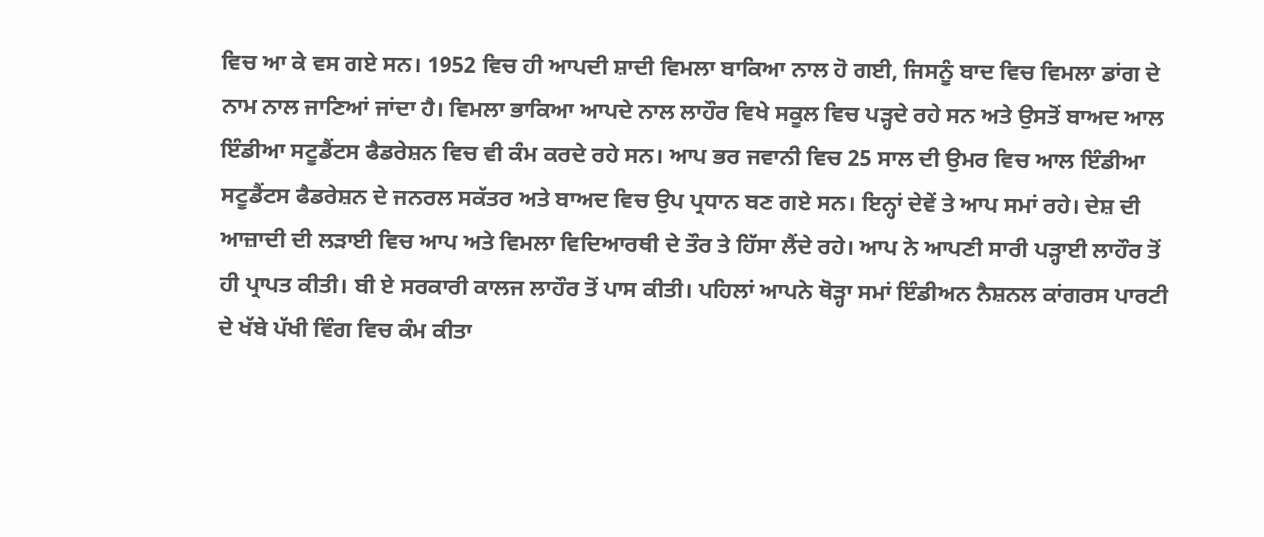ਵਿਚ ਆ ਕੇ ਵਸ ਗਏ ਸਨ। 1952 ਵਿਚ ਹੀ ਆਪਦੀ ਸ਼ਾਦੀ ਵਿਮਲਾ ਬਾਕਿਆ ਨਾਲ ਹੋ ਗਈ, ਜਿਸਨੂੰ ਬਾਦ ਵਿਚ ਵਿਮਲਾ ਡਾਂਗ ਦੇ ਨਾਮ ਨਾਲ ਜਾਣਿਆਂ ਜਾਂਦਾ ਹੈ। ਵਿਮਲਾ ਭਾਕਿਆ ਆਪਦੇ ਨਾਲ ਲਾਹੌਰ ਵਿਖੇ ਸਕੂਲ ਵਿਚ ਪੜ੍ਹਦੇ ਰਹੇ ਸਨ ਅਤੇ ਉਸਤੋਂ ਬਾਅਦ ਆਲ ਇੰਡੀਆ ਸਟੂਡੈਂਟਸ ਫੈਡਰੇਸ਼ਨ ਵਿਚ ਵੀ ਕੰਮ ਕਰਦੇ ਰਹੇ ਸਨ। ਆਪ ਭਰ ਜਵਾਨੀ ਵਿਚ 25 ਸਾਲ ਦੀ ਉਮਰ ਵਿਚ ਆਲ ਇੰਡੀਆ ਸਟੂਡੈਂਟਸ ਫੈਡਰੇਸ਼ਨ ਦੇ ਜਨਰਲ ਸਕੱਤਰ ਅਤੇ ਬਾਅਦ ਵਿਚ ਉਪ ਪ੍ਰਧਾਨ ਬਣ ਗਏ ਸਨ। ਇਨ੍ਹਾਂ ਦੇਵੇਂ ਤੇ ਆਪ ਸਮਾਂ ਰਹੇ। ਦੇਸ਼ ਦੀ ਆਜ਼ਾਦੀ ਦੀ ਲੜਾਈ ਵਿਚ ਆਪ ਅਤੇ ਵਿਮਲਾ ਵਿਦਿਆਰਥੀ ਦੇ ਤੌਰ ਤੇ ਹਿੱਸਾ ਲੈਂਦੇ ਰਹੇ। ਆਪ ਨੇ ਆਪਣੀ ਸਾਰੀ ਪੜ੍ਹਾਈ ਲਾਹੌਰ ਤੋਂ ਹੀ ਪ੍ਰਾਪਤ ਕੀਤੀ। ਬੀ ਏ ਸਰਕਾਰੀ ਕਾਲਜ ਲਾਹੌਰ ਤੋਂ ਪਾਸ ਕੀਤੀ। ਪਹਿਲਾਂ ਆਪਨੇ ਥੋੜ੍ਹਾ ਸਮਾਂ ਇੰਡੀਅਨ ਨੈਸ਼ਨਲ ਕਾਂਗਰਸ ਪਾਰਟੀ ਦੇ ਖੱਬੇ ਪੱਖੀ ਵਿੰਗ ਵਿਚ ਕੰਮ ਕੀਤਾ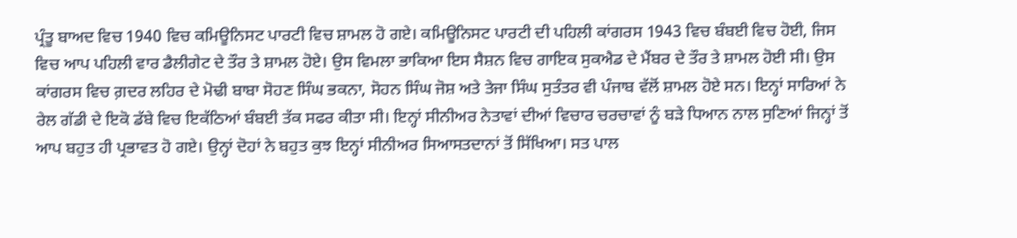ਪ੍ਰੰਤੂ ਬਾਅਦ ਵਿਚ 1940 ਵਿਚ ਕਮਿਊਨਿਸਟ ਪਾਰਟੀ ਵਿਚ ਸ਼ਾਮਲ ਹੋ ਗਏ। ਕਮਿਊਨਿਸਟ ਪਾਰਟੀ ਦੀ ਪਹਿਲੀ ਕਾਂਗਰਸ 1943 ਵਿਚ ਬੰਬਈ ਵਿਚ ਹੋਈ, ਜਿਸ ਵਿਚ ਆਪ ਪਹਿਲੀ ਵਾਰ ਡੈਲੀਗੇਟ ਦੇ ਤੌਰ ਤੇ ਸ਼ਾਮਲ ਹੋਏ। ਉਸ ਵਿਮਲਾ ਭਾਕਿਆ ਇਸ ਸੈਸ਼ਨ ਵਿਚ ਗਾਇਕ ਸੁਕਐਡ ਦੇ ਮੈਂਬਰ ਦੇ ਤੌਰ ਤੇ ਸ਼ਾਮਲ ਹੋਈ ਸੀ। ਉਸ ਕਾਂਗਰਸ ਵਿਚ ਗ਼ਦਰ ਲਹਿਰ ਦੇ ਮੋਢੀ ਬਾਬਾ ਸੋਹਣ ਸਿੰਘ ਭਕਨਾ, ਸੋਹਨ ਸਿੰਘ ਜੋਸ਼ ਅਤੇ ਤੇਜਾ ਸਿੰਘ ਸੁਤੰਤਰ ਵੀ ਪੰਜਾਬ ਵੱਲੋਂ ਸ਼ਾਮਲ ਹੋਏ ਸਨ। ਇਨ੍ਹਾਂ ਸਾਰਿਆਂ ਨੇ ਰੇਲ ਗੱਡੀ ਦੇ ਇਕੋ ਡੱਬੇ ਵਿਚ ਇਕੱਠਿਆਂ ਬੰਬਈ ਤੱਕ ਸਫਰ ਕੀਤਾ ਸੀ। ਇਨ੍ਹਾਂ ਸੀਨੀਅਰ ਨੇਤਾਵਾਂ ਦੀਆਂ ਵਿਚਾਰ ਚਰਚਾਵਾਂ ਨੂੰ ਬੜੇ ਧਿਆਨ ਨਾਲ ਸੁਣਿਆਂ ਜਿਨ੍ਹਾਂ ਤੋਂ ਆਪ ਬਹੁਤ ਹੀ ਪ੍ਰਭਾਵਤ ਹੋ ਗਏ। ਉਨ੍ਹਾਂ ਦੋਹਾਂ ਨੇ ਬਹੁਤ ਕੁਝ ਇਨ੍ਹਾਂ ਸੀਨੀਅਰ ਸਿਆਸਤਦਾਨਾਂ ਤੋਂ ਸਿੱਖਿਆ। ਸਤ ਪਾਲ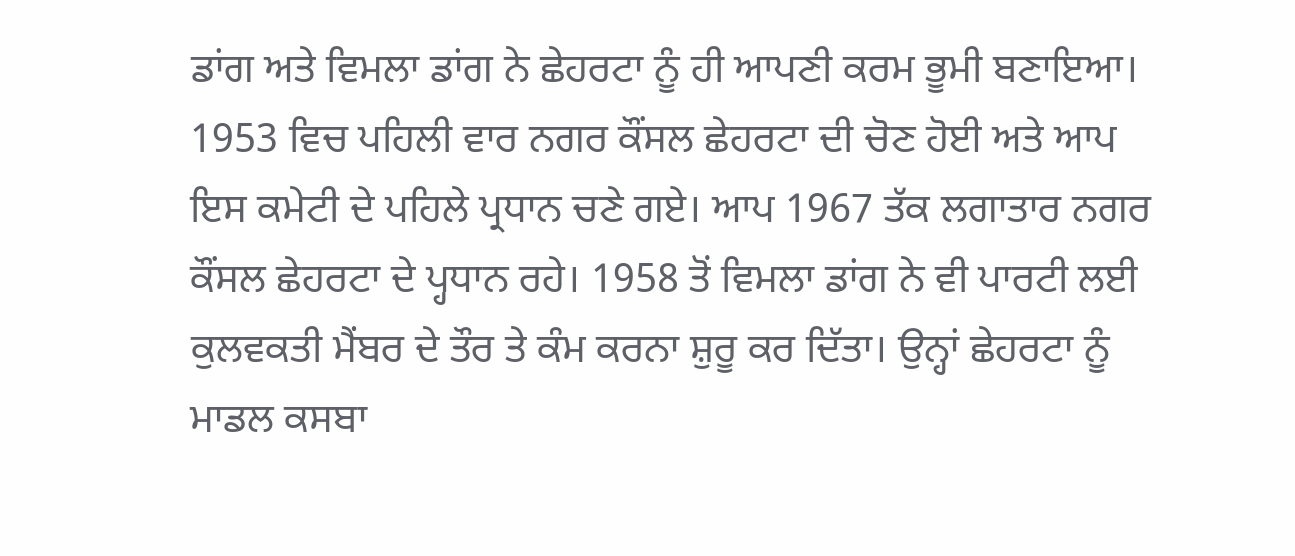ਡਾਂਗ ਅਤੇ ਵਿਮਲਾ ਡਾਂਗ ਨੇ ਛੇਹਰਟਾ ਨੂੰ ਹੀ ਆਪਣੀ ਕਰਮ ਭੂਮੀ ਬਣਾਇਆ। 1953 ਵਿਚ ਪਹਿਲੀ ਵਾਰ ਨਗਰ ਕੌਂਸਲ ਛੇਹਰਟਾ ਦੀ ਚੋਣ ਹੋਈ ਅਤੇ ਆਪ ਇਸ ਕਮੇਟੀ ਦੇ ਪਹਿਲੇ ਪ੍ਰਧਾਨ ਚਣੇ ਗਏ। ਆਪ 1967 ਤੱਕ ਲਗਾਤਾਰ ਨਗਰ ਕੌਂਸਲ ਛੇਹਰਟਾ ਦੇ ਪ੍ਹਧਾਨ ਰਹੇ। 1958 ਤੋਂ ਵਿਮਲਾ ਡਾਂਗ ਨੇ ਵੀ ਪਾਰਟੀ ਲਈ ਕੁਲਵਕਤੀ ਮੈਂਬਰ ਦੇ ਤੌਰ ਤੇ ਕੰਮ ਕਰਨਾ ਸ਼ੁਰੂ ਕਰ ਦਿੱਤਾ। ਉਨ੍ਹਾਂ ਛੇਹਰਟਾ ਨੂੰ ਮਾਡਲ ਕਸਬਾ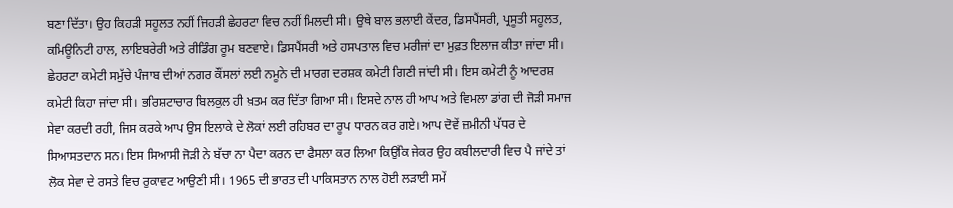ਬਣਾ ਦਿੱਤਾ। ਉਹ ਕਿਹੜੀ ਸਹੂਲਤ ਨਹੀਂ ਜਿਹੜੀ ਛੇਹਰਟਾ ਵਿਚ ਨਹੀਂ ਮਿਲਦੀ ਸੀ। ਉਥੇ ਬਾਲ ਭਲਾਈ ਕੇਂਦਰ, ਡਿਸਪੈਂਸਰੀ, ਪ੍ਰਸੂਤੀ ਸਹੂਲਤ, ਕਮਿਊਨਿਟੀ ਹਾਲ, ਲਾਇਬਰੇਰੀ ਅਤੇ ਰੀਡਿੰਗ ਰੂਮ ਬਣਵਾਏ। ਡਿਸਪੈਂਸਰੀ ਅਤੇ ਹਸਪਤਾਲ ਵਿਚ ਮਰੀਜਾਂ ਦਾ ਮੁਫ਼ਤ ਇਲਾਜ ਕੀਤਾ ਜਾਂਦਾ ਸੀ। ਛੇਹਰਟਾ ਕਮੇਟੀ ਸਮੁੱਚੇ ਪੰਜਾਬ ਦੀਆਂ ਨਗਰ ਕੌਂਸਲਾਂ ਲਈ ਨਮੂਨੇ ਦੀ ਮਾਰਗ ਦਰਸ਼ਕ ਕਮੇਟੀ ਗਿਣੀ ਜਾਂਦੀ ਸੀ। ਇਸ ਕਮੇਟੀ ਨੂੰ ਆਦਰਸ਼ ਕਮੇਟੀ ਕਿਹਾ ਜਾਂਦਾ ਸੀ। ਭਰਿਸ਼ਟਾਚਾਰ ਬਿਲਕੁਲ ਹੀ ਖ਼ਤਮ ਕਰ ਦਿੱਤਾ ਗਿਆ ਸੀ। ਇਸਦੇ ਨਾਲ ਹੀ ਆਪ ਅਤੇ ਵਿਮਲਾ ਡਾਂਗ ਦੀ ਜੋੜੀ ਸਮਾਜ ਸੇਵਾ ਕਰਦੀ ਰਹੀ, ਜਿਸ ਕਰਕੇ ਆਪ ਉਸ ਇਲਾਕੇ ਦੇ ਲੋਕਾਂ ਲਈ ਰਹਿਬਰ ਦਾ ਰੂਪ ਧਾਰਨ ਕਰ ਗਏ। ਆਪ ਦੋਵੇਂ ਜ਼ਮੀਨੀ ਪੱਧਰ ਦੇ ਸਿਆਸਤਦਾਨ ਸਨ। ਇਸ ਸਿਆਸੀ ਜੋੜੀ ਨੇ ਬੱਚਾ ਨਾ ਪੈਦਾ ਕਰਨ ਦਾ ਫੈਸਲਾ ਕਰ ਲਿਆ ਕਿਉਂਕਿ ਜੇਕਰ ਉਹ ਕਬੀਲਦਾਰੀ ਵਿਚ ਪੈ ਜਾਂਦੇ ਤਾਂ ਲੋਕ ਸੇਵਾ ਦੇ ਰਸਤੇ ਵਿਚ ਰੁਕਾਵਟ ਆਉਣੀ ਸੀ। 1965 ਦੀ ਭਾਰਤ ਦੀ ਪਾਕਿਸਤਾਨ ਨਾਲ ਹੋਈ ਲੜਾਈ ਸਮੇਂ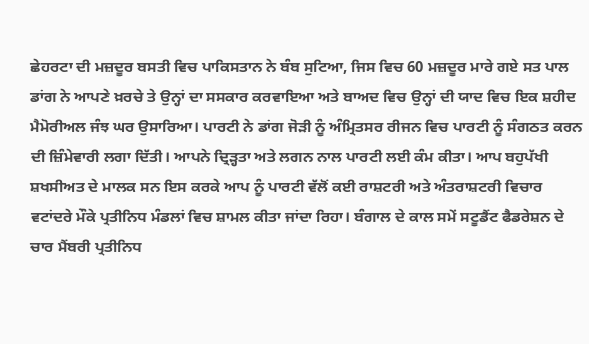ਛੇਹਰਟਾ ਦੀ ਮਜ਼ਦੂਰ ਬਸਤੀ ਵਿਚ ਪਾਕਿਸਤਾਨ ਨੇ ਬੰਬ ਸੁਟਿਆ, ਜਿਸ ਵਿਚ 60 ਮਜ਼ਦੂਰ ਮਾਰੇ ਗਏ ਸਤ ਪਾਲ ਡਾਂਗ ਨੇ ਆਪਣੇ ਖ਼ਰਚੇ ਤੇ ਉਨ੍ਹਾਂ ਦਾ ਸਸਕਾਰ ਕਰਵਾਇਆ ਅਤੇ ਬਾਅਦ ਵਿਚ ਉਨ੍ਹਾਂ ਦੀ ਯਾਦ ਵਿਚ ਇਕ ਸ਼ਹੀਦ ਮੈਮੋਰੀਅਲ ਜੰਝ ਘਰ ਉਸਾਰਿਆ। ਪਾਰਟੀ ਨੇ ਡਾਂਗ ਜੋੜੀ ਨੂੰ ਅੰਮ੍ਰਿਤਸਰ ਰੀਜਨ ਵਿਚ ਪਾਰਟੀ ਨੂੰ ਸੰਗਠਤ ਕਰਨ ਦੀ ਜ਼ਿੰਮੇਵਾਰੀ ਲਗਾ ਦਿੱਤੀ। ਆਪਨੇ ਦ੍ਰਿੜ੍ਹਤਾ ਅਤੇ ਲਗਨ ਨਾਲ ਪਾਰਟੀ ਲਈ ਕੰਮ ਕੀਤਾ। ਆਪ ਬਹੁਪੱਖੀ ਸ਼ਖਸੀਅਤ ਦੇ ਮਾਲਕ ਸਨ ਇਸ ਕਰਕੇ ਆਪ ਨੂੰ ਪਾਰਟੀ ਵੱਲੋਂ ਕਈ ਰਾਸ਼ਟਰੀ ਅਤੇ ਅੰਤਰਾਸ਼ਟਰੀ ਵਿਚਾਰ ਵਟਾਂਦਰੇ ਮੌਕੇ ਪ੍ਰਤੀਨਿਧ ਮੰਡਲਾਂ ਵਿਚ ਸ਼ਾਮਲ ਕੀਤਾ ਜਾਂਦਾ ਰਿਹਾ। ਬੰਗਾਲ ਦੇ ਕਾਲ ਸਮੇਂ ਸਟੂਡੈਂਟ ਫੈਡਰੇਸ਼ਨ ਦੇ ਚਾਰ ਮੈਂਬਰੀ ਪ੍ਰਤੀਨਿਧ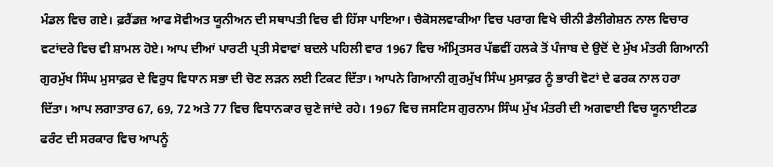ਮੰਡਲ ਵਿਚ ਗਏ। ਫ਼ਰੈਂਡਜ਼ ਆਫ ਸੋਵੀਅਤ ਯੂਨੀਅਨ ਦੀ ਸਥਾਪਤੀ ਵਿਚ ਵੀ ਹਿੱਸਾ ਪਾਇਆ। ਚੈਕੋਸਲਵਾਕੀਆ ਵਿਚ ਪਰਾਗ ਵਿਖੇ ਚੀਨੀ ਡੈਲੀਗੇਸ਼ਨ ਨਾਲ ਵਿਚਾਰ ਵਟਾਂਦਰੇ ਵਿਚ ਵੀ ਸ਼ਾਮਲ ਹੋਏ। ਆਪ ਦੀਆਂ ਪਾਰਟੀ ਪ੍ਰਤੀ ਸੇਵਾਵਾਂ ਬਦਲੇ ਪਹਿਲੀ ਵਾਰ 1967 ਵਿਚ ਅੰਮ੍ਰਿਤਸਰ ਪੱਛਵੀਂ ਹਲਕੇ ਤੋਂ ਪੰਜਾਬ ਦੇ ਉਦੋਂ ਦੇ ਮੁੱਖ ਮੰਤਰੀ ਗਿਆਨੀ ਗੁਰਮੁੱਖ ਸਿੰਘ ਮੁਸਾਫ਼ਰ ਦੇ ਵਿਰੁਧ ਵਿਧਾਨ ਸਭਾ ਦੀ ਚੋਣ ਲੜਨ ਲਈ ਟਿਕਟ ਦਿੱਤਾ। ਆਪਨੇ ਗਿਆਨੀ ਗੁਰਮੁੱਖ ਸਿੰਘ ਮੁਸਾਫ਼ਰ ਨੂੰ ਭਾਰੀ ਵੋਟਾਂ ਦੇ ਫਰਕ ਨਾਲ ਹਰਾ ਦਿੱਤਾ। ਆਪ ਲਗਾਤਾਰ 67, 69, 72 ਅਤੇ 77 ਵਿਚ ਵਿਧਾਨਕਾਰ ਚੁਣੇ ਜਾਂਦੇ ਰਹੇ। 1967 ਵਿਚ ਜਸਟਿਸ ਗੁਰਨਾਮ ਸਿੰਘ ਮੁੱਖ ਮੰਤਰੀ ਦੀ ਅਗਵਾਈ ਵਿਚ ਯੂਨਾਈਟਡ ਫਰੰਟ ਦੀ ਸਰਕਾਰ ਵਿਚ ਆਪਨੂੰ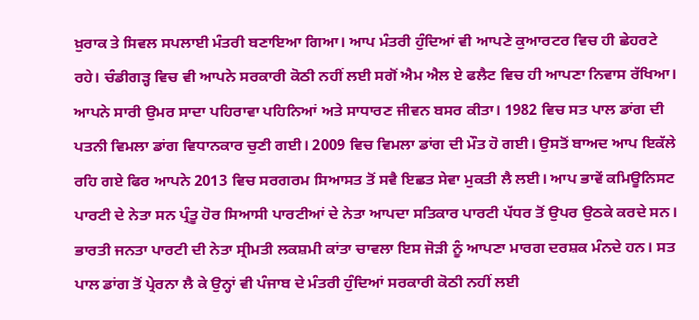ਖ਼ੁਰਾਕ ਤੇ ਸਿਵਲ ਸਪਲਾਈ ਮੰਤਰੀ ਬਣਾਇਆ ਗਿਆ। ਆਪ ਮੰਤਰੀ ਹੁੰਦਿਆਂ ਵੀ ਆਪਣੇ ਕੁਆਰਟਰ ਵਿਚ ਹੀ ਛੇਹਰਟੇ ਰਹੇ। ਚੰਡੀਗੜ੍ਹ ਵਿਚ ਵੀ ਆਪਨੇ ਸਰਕਾਰੀ ਕੋਠੀ ਨਹੀਂ ਲਈ ਸਗੋਂ ਐਮ ਐਲ ਏ ਫਲੈਟ ਵਿਚ ਹੀ ਆਪਣਾ ਨਿਵਾਸ ਰੱਖਿਆ। ਆਪਨੇ ਸਾਰੀ ਉਮਰ ਸਾਦਾ ਪਹਿਰਾਵਾ ਪਹਿਨਿਆਂ ਅਤੇ ਸਾਧਾਰਣ ਜੀਵਨ ਬਸਰ ਕੀਤਾ। 1982 ਵਿਚ ਸਤ ਪਾਲ ਡਾਂਗ ਦੀ ਪਤਨੀ ਵਿਮਲਾ ਡਾਂਗ ਵਿਧਾਨਕਾਰ ਚੁਣੀ ਗਈ। 2009 ਵਿਚ ਵਿਮਲਾ ਡਾਂਗ ਦੀ ਮੌਤ ਹੋ ਗਈ। ਉਸਤੋਂ ਬਾਅਦ ਆਪ ਇਕੱਲੇ ਰਹਿ ਗਏ ਫਿਰ ਆਪਨੇ 2013 ਵਿਚ ਸਰਗਰਮ ਸਿਆਸਤ ਤੋਂ ਸਵੈ ਇਛਤ ਸੇਵਾ ਮੁਕਤੀ ਲੈ ਲਈ। ਆਪ ਭਾਵੇਂ ਕਮਿਊਨਿਸਟ ਪਾਰਟੀ ਦੇ ਨੇਤਾ ਸਨ ਪ੍ਰੰਤੂ ਹੋਰ ਸਿਆਸੀ ਪਾਰਟੀਆਂ ਦੇ ਨੇਤਾ ਆਪਦਾ ਸਤਿਕਾਰ ਪਾਰਟੀ ਪੱਧਰ ਤੋਂ ਉਪਰ ਉਠਕੇ ਕਰਦੇ ਸਨ। ਭਾਰਤੀ ਜਨਤਾ ਪਾਰਟੀ ਦੀ ਨੇਤਾ ਸ੍ਰੀਮਤੀ ਲਕਸ਼ਮੀ ਕਾਂਤਾ ਚਾਵਲਾ ਇਸ ਜੋੜੀ ਨੂੰ ਆਪਣਾ ਮਾਰਗ ਦਰਸ਼ਕ ਮੰਨਦੇ ਹਨ। ਸਤ ਪਾਲ ਡਾਂਗ ਤੋਂ ਪ੍ਰੇਰਨਾ ਲੈ ਕੇ ਉਨ੍ਹਾਂ ਵੀ ਪੰਜਾਬ ਦੇ ਮੰਤਰੀ ਹੁੰਦਿਆਂ ਸਰਕਾਰੀ ਕੋਠੀ ਨਹੀਂ ਲਈ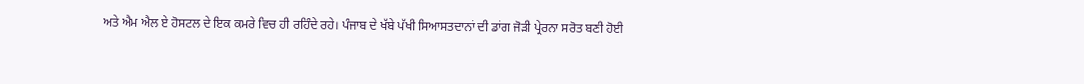ਅਤੇ ਐਮ ਐਲ ਏ ਹੋਸਟਲ ਦੇ ਇਕ ਕਮਰੇ ਵਿਚ ਹੀ ਰਹਿੰਦੇ ਰਹੇ। ਪੰਜਾਬ ਦੇ ਖੱਬੇ ਪੱਖੀ ਸਿਆਸਤਦਾਨਾਂ ਦੀ ਡਾਂਗ ਜੋੜੀ ਪ੍ਰੇਰਨਾ ਸਰੋਤ ਬਣੀ ਹੋਈ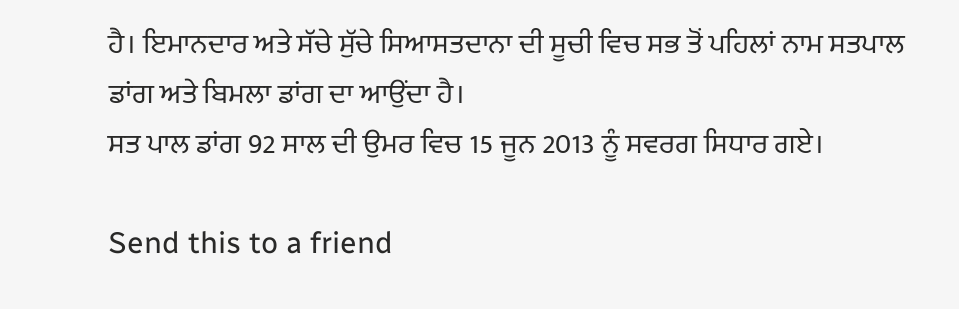ਹੈ। ਇਮਾਨਦਾਰ ਅਤੇ ਸੱਚੇ ਸੁੱਚੇ ਸਿਆਸਤਦਾਨਾ ਦੀ ਸੂਚੀ ਵਿਚ ਸਭ ਤੋਂ ਪਹਿਲਾਂ ਨਾਮ ਸਤਪਾਲ ਡਾਂਗ ਅਤੇ ਬਿਮਲਾ ਡਾਂਗ ਦਾ ਆਉਂਦਾ ਹੈ।
ਸਤ ਪਾਲ ਡਾਂਗ 92 ਸਾਲ ਦੀ ਉਮਰ ਵਿਚ 15 ਜੂਨ 2013 ਨੂੰ ਸਵਰਗ ਸਿਧਾਰ ਗਏ।

Send this to a friend